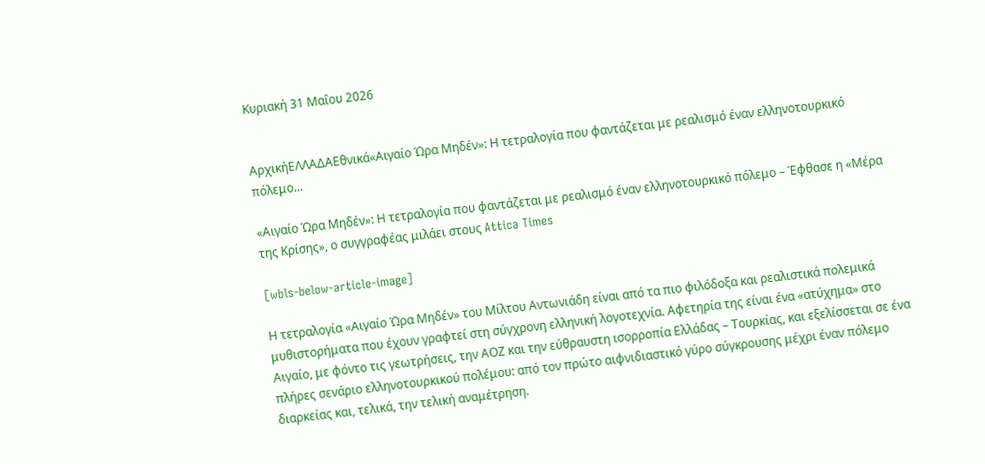Κυριακή 31 Μαΐου 2026


ΑρχικήΕΛΛΑΔΑΕθνικά«Αιγαίο Ώρα Μηδέν»: Η τετραλογία που φαντάζεται με ρεαλισμό έναν ελληνοτουρκικό πόλεμο...

«Αιγαίο Ώρα Μηδέν»: Η τετραλογία που φαντάζεται με ρεαλισμό έναν ελληνοτουρκικό πόλεμο – Έφθασε η «Μέρα της Κρίσης», ο συγγραφέας μιλάει στους Attica Times

[wbls-below-article-image]

Η τετραλογία «Αιγαίο Ώρα Μηδέν» του Μίλτου Αντωνιάδη είναι από τα πιο φιλόδοξα και ρεαλιστικά πολεμικά μυθιστορήματα που έχουν γραφτεί στη σύγχρονη ελληνική λογοτεχνία. Αφετηρία της είναι ένα «ατύχημα» στο Αιγαίο, με φόντο τις γεωτρήσεις, την ΑΟΖ και την εύθραυστη ισορροπία Ελλάδας – Τουρκίας, και εξελίσσεται σε ένα πλήρες σενάριο ελληνοτουρκικού πολέμου: από τον πρώτο αιφνιδιαστικό γύρο σύγκρουσης μέχρι έναν πόλεμο διαρκείας και, τελικά, την τελική αναμέτρηση.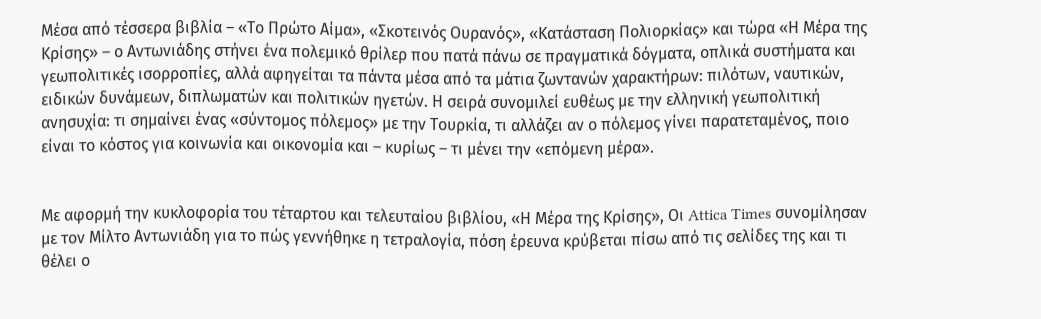Μέσα από τέσσερα βιβλία – «Το Πρώτο Αίμα», «Σκοτεινός Ουρανός», «Κατάσταση Πολιορκίας» και τώρα «Η Μέρα της Κρίσης» – ο Αντωνιάδης στήνει ένα πολεμικό θρίλερ που πατά πάνω σε πραγματικά δόγματα, οπλικά συστήματα και γεωπολιτικές ισορροπίες, αλλά αφηγείται τα πάντα μέσα από τα μάτια ζωντανών χαρακτήρων: πιλότων, ναυτικών, ειδικών δυνάμεων, διπλωματών και πολιτικών ηγετών. Η σειρά συνομιλεί ευθέως με την ελληνική γεωπολιτική ανησυχία: τι σημαίνει ένας «σύντομος πόλεμος» με την Τουρκία, τι αλλάζει αν ο πόλεμος γίνει παρατεταμένος, ποιο είναι το κόστος για κοινωνία και οικονομία και – κυρίως – τι μένει την «επόμενη μέρα».


Με αφορμή την κυκλοφορία του τέταρτου και τελευταίου βιβλίου, «Η Μέρα της Κρίσης», Οι Attica Times συνομίλησαν με τον Μίλτο Αντωνιάδη για το πώς γεννήθηκε η τετραλογία, πόση έρευνα κρύβεται πίσω από τις σελίδες της και τι θέλει ο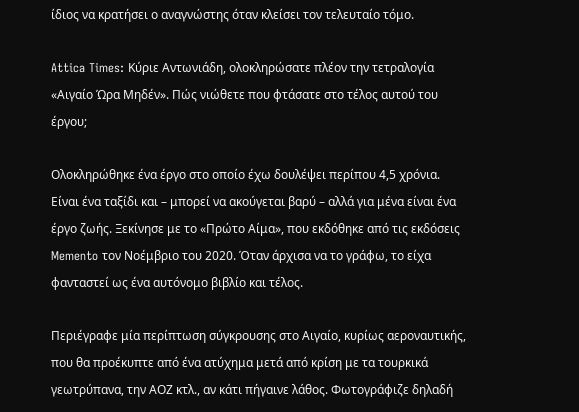ίδιος να κρατήσει ο αναγνώστης όταν κλείσει τον τελευταίο τόμο.

Attica Times: Κύριε Αντωνιάδη, ολοκληρώσατε πλέον την τετραλογία «Αιγαίο Ώρα Μηδέν». Πώς νιώθετε που φτάσατε στο τέλος αυτού του έργου;

Ολοκληρώθηκε ένα έργο στο οποίο έχω δουλέψει περίπου 4,5 χρόνια. Είναι ένα ταξίδι και – μπορεί να ακούγεται βαρύ – αλλά για μένα είναι ένα έργο ζωής. Ξεκίνησε με το «Πρώτο Αίμα», που εκδόθηκε από τις εκδόσεις Memento τον Νοέμβριο του 2020. Όταν άρχισα να το γράφω, το είχα φανταστεί ως ένα αυτόνομο βιβλίο και τέλος.

Περιέγραφε μία περίπτωση σύγκρουσης στο Αιγαίο, κυρίως αεροναυτικής, που θα προέκυπτε από ένα ατύχημα μετά από κρίση με τα τουρκικά γεωτρύπανα, την ΑΟΖ κτλ., αν κάτι πήγαινε λάθος. Φωτογράφιζε δηλαδή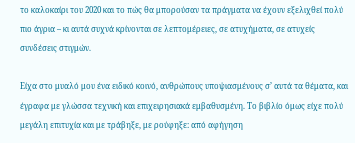το καλοκαίρι του 2020 και το πώς θα μπορούσαν τα πράγματα να έχουν εξελιχθεί πολύ πιο άγρια – κι αυτά συχνά κρίνονται σε λεπτομέρειες, σε ατυχήματα, σε ατυχείς συνδέσεις στιγμών.

Είχα στο μυαλό μου ένα ειδικό κοινό, ανθρώπους υποψιασμένους σ’ αυτά τα θέματα, και έγραφα με γλώσσα τεχνική και επιχειρησιακά εμβαθυσμένη. Το βιβλίο όμως είχε πολύ μεγάλη επιτυχία και με τράβηξε, με ρούφηξε: από αφήγηση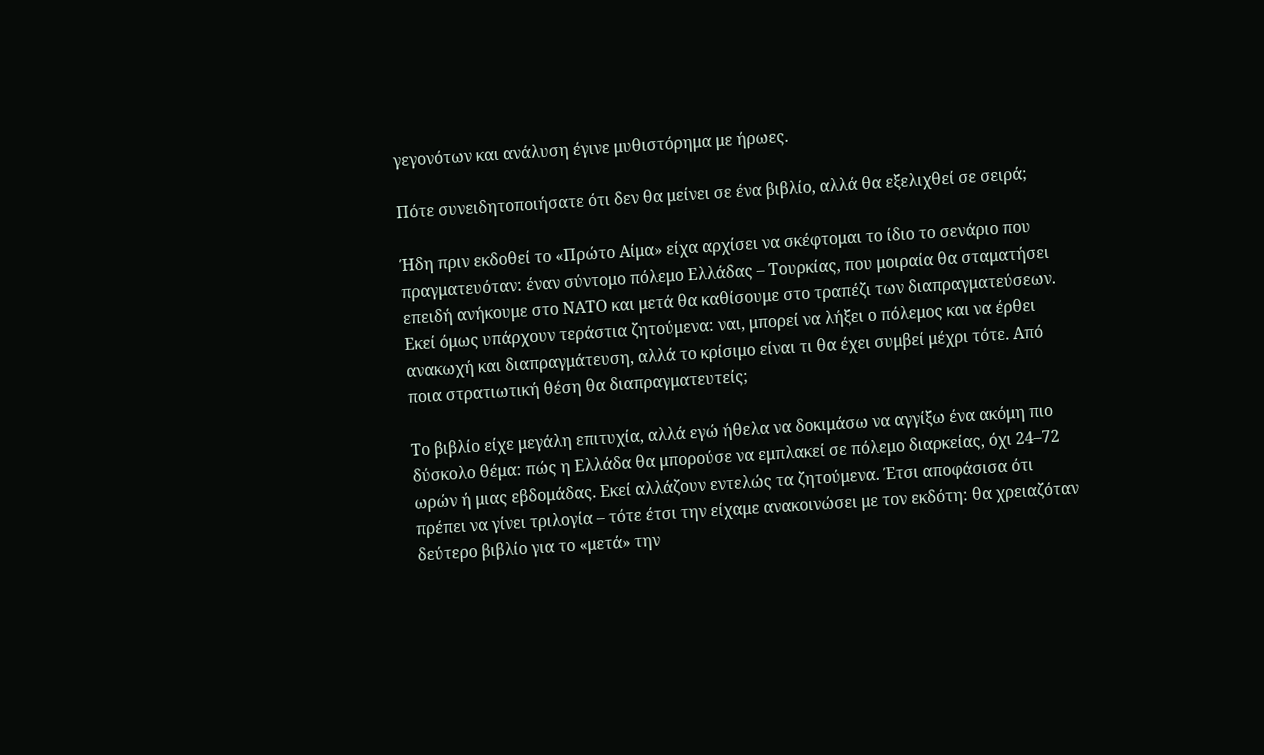γεγονότων και ανάλυση έγινε μυθιστόρημα με ήρωες.

Πότε συνειδητοποιήσατε ότι δεν θα μείνει σε ένα βιβλίο, αλλά θα εξελιχθεί σε σειρά;

Ήδη πριν εκδοθεί το «Πρώτο Αίμα» είχα αρχίσει να σκέφτομαι το ίδιο το σενάριο που πραγματευόταν: έναν σύντομο πόλεμο Ελλάδας – Τουρκίας, που μοιραία θα σταματήσει επειδή ανήκουμε στο ΝΑΤΟ και μετά θα καθίσουμε στο τραπέζι των διαπραγματεύσεων. Εκεί όμως υπάρχουν τεράστια ζητούμενα: ναι, μπορεί να λήξει ο πόλεμος και να έρθει ανακωχή και διαπραγμάτευση, αλλά το κρίσιμο είναι τι θα έχει συμβεί μέχρι τότε. Από ποια στρατιωτική θέση θα διαπραγματευτείς;

Το βιβλίο είχε μεγάλη επιτυχία, αλλά εγώ ήθελα να δοκιμάσω να αγγίξω ένα ακόμη πιο δύσκολο θέμα: πώς η Ελλάδα θα μπορούσε να εμπλακεί σε πόλεμο διαρκείας, όχι 24–72 ωρών ή μιας εβδομάδας. Εκεί αλλάζουν εντελώς τα ζητούμενα. Έτσι αποφάσισα ότι πρέπει να γίνει τριλογία – τότε έτσι την είχαμε ανακοινώσει με τον εκδότη: θα χρειαζόταν δεύτερο βιβλίο για το «μετά» την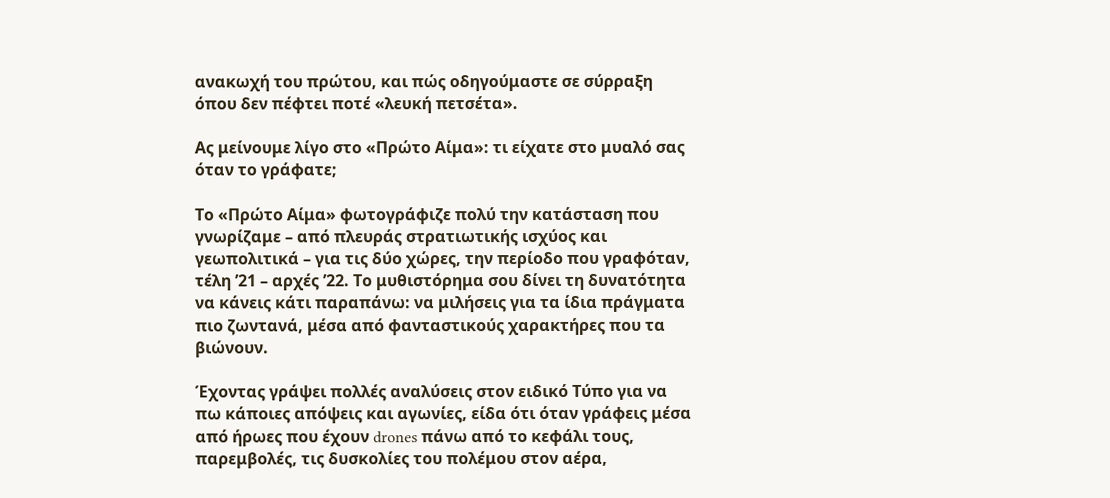ανακωχή του πρώτου, και πώς οδηγούμαστε σε σύρραξη όπου δεν πέφτει ποτέ «λευκή πετσέτα».

Ας μείνουμε λίγο στο «Πρώτο Αίμα»: τι είχατε στο μυαλό σας όταν το γράφατε;

Το «Πρώτο Αίμα» φωτογράφιζε πολύ την κατάσταση που γνωρίζαμε – από πλευράς στρατιωτικής ισχύος και γεωπολιτικά – για τις δύο χώρες, την περίοδο που γραφόταν, τέλη ’21 – αρχές ’22. Το μυθιστόρημα σου δίνει τη δυνατότητα να κάνεις κάτι παραπάνω: να μιλήσεις για τα ίδια πράγματα πιο ζωντανά, μέσα από φανταστικούς χαρακτήρες που τα βιώνουν.

Έχοντας γράψει πολλές αναλύσεις στον ειδικό Τύπο για να πω κάποιες απόψεις και αγωνίες, είδα ότι όταν γράφεις μέσα από ήρωες που έχουν drones πάνω από το κεφάλι τους, παρεμβολές, τις δυσκολίες του πολέμου στον αέρα,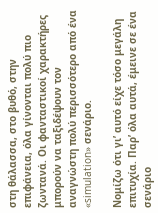στη θάλασσα, στο βυθό, στην επιφάνεια, όλα γίνονται πολύ πιο ζωντανά. Οι φανταστικοί χαρακτήρες μπορούν να ταξιδέψουν τον αναγνώστη πολύ περισσότερο από ένα «simulation» σενάριο.

Νομίζω ότι γι’ αυτό είχε τόσο μεγάλη επιτυχία. Παρ’ όλα αυτά, έμεινε σε ένα σενάριο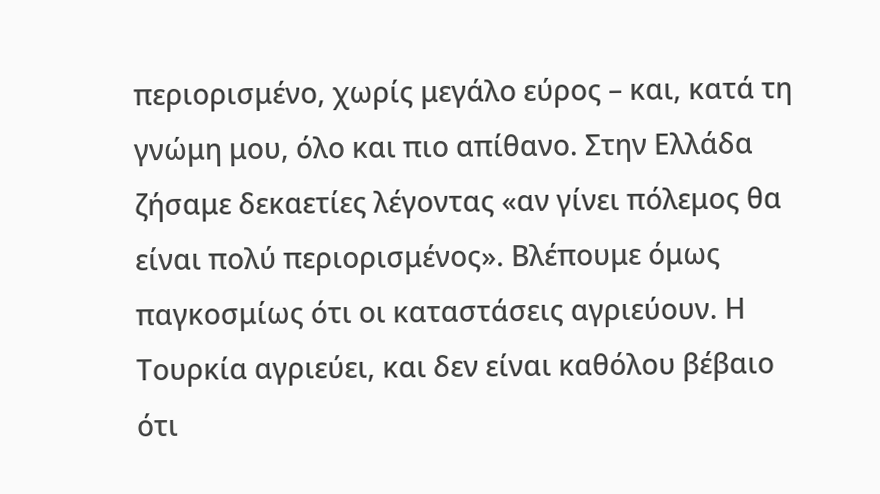περιορισμένο, χωρίς μεγάλο εύρος – και, κατά τη γνώμη μου, όλο και πιο απίθανο. Στην Ελλάδα ζήσαμε δεκαετίες λέγοντας «αν γίνει πόλεμος θα είναι πολύ περιορισμένος». Βλέπουμε όμως παγκοσμίως ότι οι καταστάσεις αγριεύουν. Η Τουρκία αγριεύει, και δεν είναι καθόλου βέβαιο ότι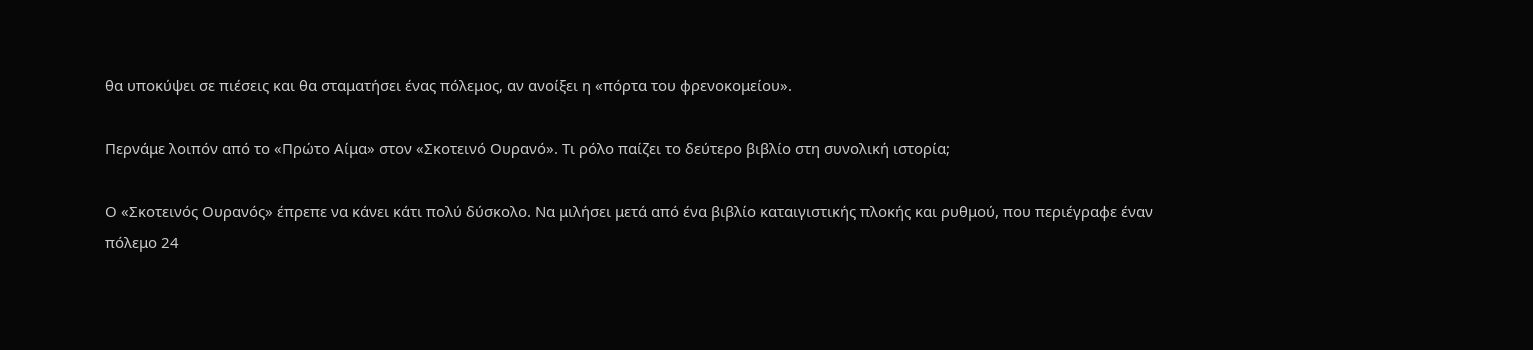θα υποκύψει σε πιέσεις και θα σταματήσει ένας πόλεμος, αν ανοίξει η «πόρτα του φρενοκομείου».

Περνάμε λοιπόν από το «Πρώτο Αίμα» στον «Σκοτεινό Ουρανό». Τι ρόλο παίζει το δεύτερο βιβλίο στη συνολική ιστορία;

Ο «Σκοτεινός Ουρανός» έπρεπε να κάνει κάτι πολύ δύσκολο. Να μιλήσει μετά από ένα βιβλίο καταιγιστικής πλοκής και ρυθμού, που περιέγραφε έναν πόλεμο 24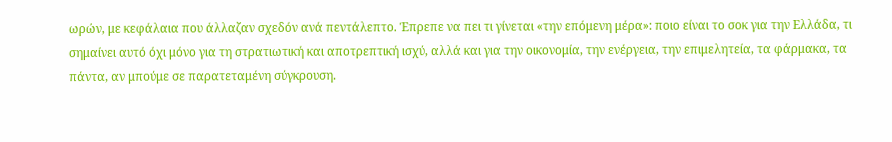ωρών, με κεφάλαια που άλλαζαν σχεδόν ανά πεντάλεπτο. Έπρεπε να πει τι γίνεται «την επόμενη μέρα»: ποιο είναι το σοκ για την Ελλάδα, τι σημαίνει αυτό όχι μόνο για τη στρατιωτική και αποτρεπτική ισχύ, αλλά και για την οικονομία, την ενέργεια, την επιμελητεία, τα φάρμακα, τα πάντα, αν μπούμε σε παρατεταμένη σύγκρουση.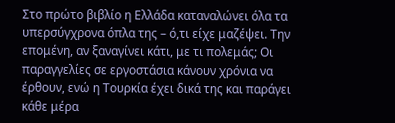Στο πρώτο βιβλίο η Ελλάδα καταναλώνει όλα τα υπερσύγχρονα όπλα της – ό,τι είχε μαζέψει. Την επομένη, αν ξαναγίνει κάτι, με τι πολεμάς; Οι παραγγελίες σε εργοστάσια κάνουν χρόνια να έρθουν, ενώ η Τουρκία έχει δικά της και παράγει κάθε μέρα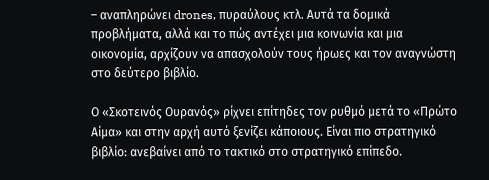– αναπληρώνει drones, πυραύλους κτλ. Αυτά τα δομικά προβλήματα, αλλά και το πώς αντέχει μια κοινωνία και μια οικονομία, αρχίζουν να απασχολούν τους ήρωες και τον αναγνώστη στο δεύτερο βιβλίο.

Ο «Σκοτεινός Ουρανός» ρίχνει επίτηδες τον ρυθμό μετά το «Πρώτο Αίμα» και στην αρχή αυτό ξενίζει κάποιους. Είναι πιο στρατηγικό βιβλίο: ανεβαίνει από το τακτικό στο στρατηγικό επίπεδο.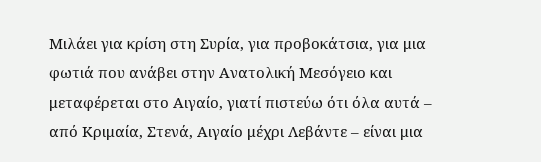Μιλάει για κρίση στη Συρία, για προβοκάτσια, για μια φωτιά που ανάβει στην Ανατολική Μεσόγειο και μεταφέρεται στο Αιγαίο, γιατί πιστεύω ότι όλα αυτά – από Κριμαία, Στενά, Αιγαίο μέχρι Λεβάντε – είναι μια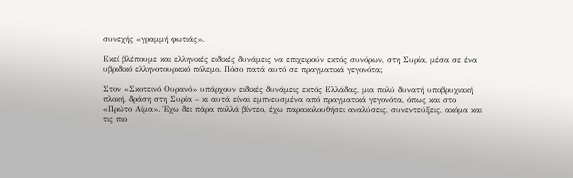συνεχής «γραμμή φωτιάς».

Εκεί βλέπουμε και ελληνικές ειδικές δυνάμεις να επιχειρούν εκτός συνόρων, στη Συρία, μέσα σε ένα υβριδικό ελληνοτουρκικό πόλεμο. Πόσο πατά αυτό σε πραγματικά γεγονότα;

Στον «Σκοτεινό Ουρανό» υπάρχουν ειδικές δυνάμεις εκτός Ελλάδας, μια πολύ δυνατή υποβρυχιακή πλοκή, δράση στη Συρία – κι αυτά είναι εμπνευσμένα από πραγματικά γεγονότα, όπως και στο «Πρώτο Αίμα». Έχω δει πάρα πολλά βίντεο, έχω παρακολουθήσει αναλύσεις, συνεντεύξεις, ακόμα και τις πιο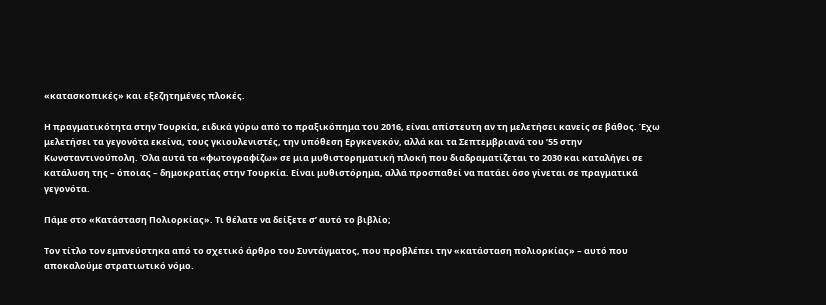«κατασκοπικές» και εξεζητημένες πλοκές.

Η πραγματικότητα στην Τουρκία, ειδικά γύρω από το πραξικόπημα του 2016, είναι απίστευτη αν τη μελετήσει κανείς σε βάθος. Έχω μελετήσει τα γεγονότα εκείνα, τους γκιουλενιστές, την υπόθεση Εργκενεκόν, αλλά και τα Σεπτεμβριανά του ’55 στην Κωνσταντινούπολη. Όλα αυτά τα «φωτογραφίζω» σε μια μυθιστορηματική πλοκή που διαδραματίζεται το 2030 και καταλήγει σε κατάλυση της – όποιας – δημοκρατίας στην Τουρκία. Είναι μυθιστόρημα, αλλά προσπαθεί να πατάει όσο γίνεται σε πραγματικά γεγονότα.

Πάμε στο «Κατάσταση Πολιορκίας». Τι θέλατε να δείξετε σ’ αυτό το βιβλίο;

Τον τίτλο τον εμπνεύστηκα από το σχετικό άρθρο του Συντάγματος, που προβλέπει την «κατάσταση πολιορκίας» – αυτό που αποκαλούμε στρατιωτικό νόμο.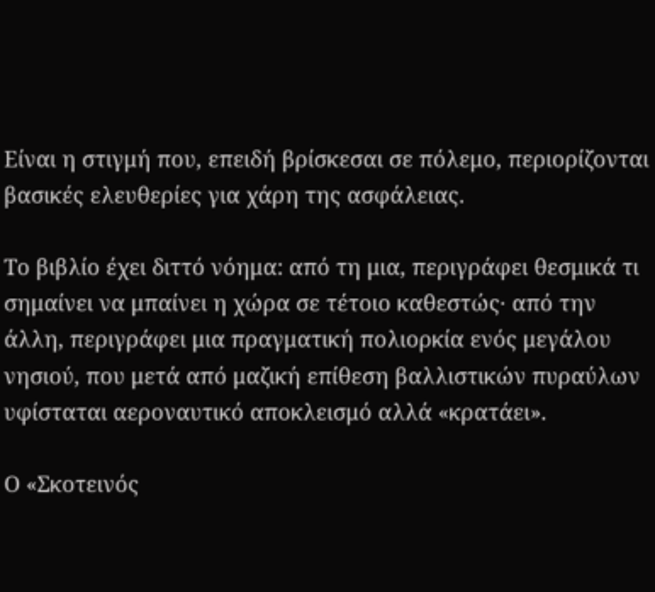Είναι η στιγμή που, επειδή βρίσκεσαι σε πόλεμο, περιορίζονται βασικές ελευθερίες για χάρη της ασφάλειας.

Το βιβλίο έχει διττό νόημα: από τη μια, περιγράφει θεσμικά τι σημαίνει να μπαίνει η χώρα σε τέτοιο καθεστώς· από την άλλη, περιγράφει μια πραγματική πολιορκία ενός μεγάλου νησιού, που μετά από μαζική επίθεση βαλλιστικών πυραύλων υφίσταται αεροναυτικό αποκλεισμό αλλά «κρατάει».

Ο «Σκοτεινός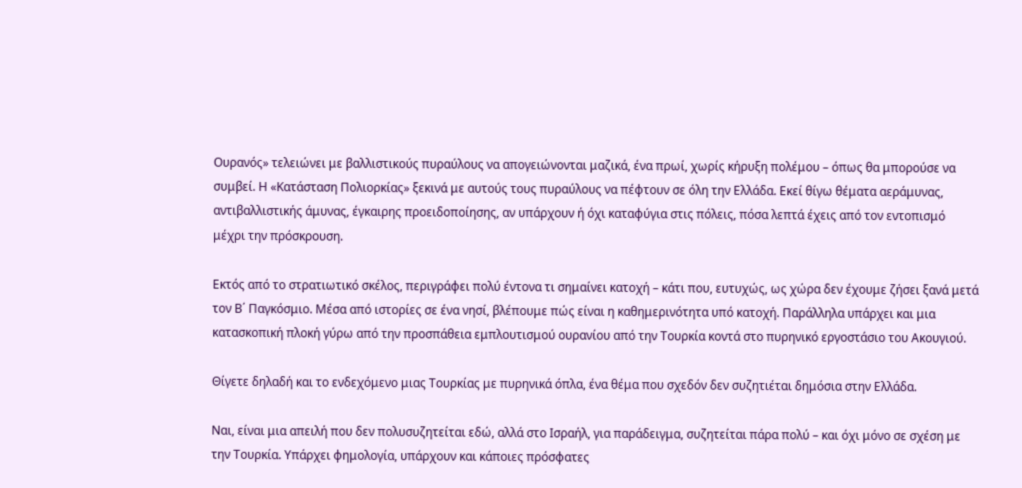Ουρανός» τελειώνει με βαλλιστικούς πυραύλους να απογειώνονται μαζικά, ένα πρωί, χωρίς κήρυξη πολέμου – όπως θα μπορούσε να συμβεί. Η «Κατάσταση Πολιορκίας» ξεκινά με αυτούς τους πυραύλους να πέφτουν σε όλη την Ελλάδα. Εκεί θίγω θέματα αεράμυνας, αντιβαλλιστικής άμυνας, έγκαιρης προειδοποίησης, αν υπάρχουν ή όχι καταφύγια στις πόλεις, πόσα λεπτά έχεις από τον εντοπισμό μέχρι την πρόσκρουση.

Εκτός από το στρατιωτικό σκέλος, περιγράφει πολύ έντονα τι σημαίνει κατοχή – κάτι που, ευτυχώς, ως χώρα δεν έχουμε ζήσει ξανά μετά τον Β΄ Παγκόσμιο. Μέσα από ιστορίες σε ένα νησί, βλέπουμε πώς είναι η καθημερινότητα υπό κατοχή. Παράλληλα υπάρχει και μια κατασκοπική πλοκή γύρω από την προσπάθεια εμπλουτισμού ουρανίου από την Τουρκία κοντά στο πυρηνικό εργοστάσιο του Ακουγιού.

Θίγετε δηλαδή και το ενδεχόμενο μιας Τουρκίας με πυρηνικά όπλα, ένα θέμα που σχεδόν δεν συζητιέται δημόσια στην Ελλάδα.

Ναι, είναι μια απειλή που δεν πολυσυζητείται εδώ, αλλά στο Ισραήλ, για παράδειγμα, συζητείται πάρα πολύ – και όχι μόνο σε σχέση με την Τουρκία. Υπάρχει φημολογία, υπάρχουν και κάποιες πρόσφατες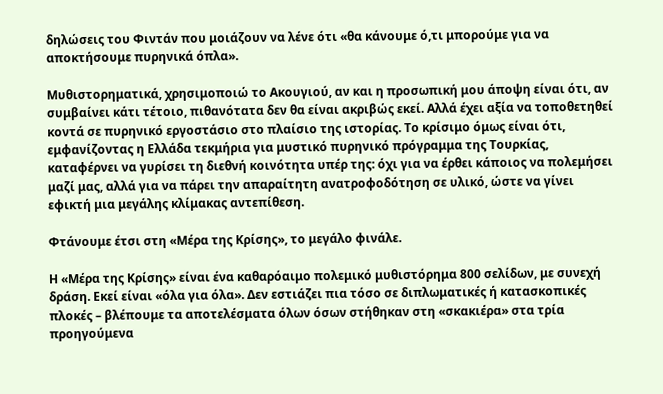δηλώσεις του Φιντάν που μοιάζουν να λένε ότι «θα κάνουμε ό,τι μπορούμε για να αποκτήσουμε πυρηνικά όπλα».

Μυθιστορηματικά, χρησιμοποιώ το Ακουγιού, αν και η προσωπική μου άποψη είναι ότι, αν συμβαίνει κάτι τέτοιο, πιθανότατα δεν θα είναι ακριβώς εκεί. Αλλά έχει αξία να τοποθετηθεί κοντά σε πυρηνικό εργοστάσιο στο πλαίσιο της ιστορίας. Το κρίσιμο όμως είναι ότι, εμφανίζοντας η Ελλάδα τεκμήρια για μυστικό πυρηνικό πρόγραμμα της Τουρκίας, καταφέρνει να γυρίσει τη διεθνή κοινότητα υπέρ της: όχι για να έρθει κάποιος να πολεμήσει μαζί μας, αλλά για να πάρει την απαραίτητη ανατροφοδότηση σε υλικό, ώστε να γίνει εφικτή μια μεγάλης κλίμακας αντεπίθεση.

Φτάνουμε έτσι στη «Μέρα της Κρίσης», το μεγάλο φινάλε.

Η «Μέρα της Κρίσης» είναι ένα καθαρόαιμο πολεμικό μυθιστόρημα 800 σελίδων, με συνεχή δράση. Εκεί είναι «όλα για όλα». Δεν εστιάζει πια τόσο σε διπλωματικές ή κατασκοπικές πλοκές – βλέπουμε τα αποτελέσματα όλων όσων στήθηκαν στη «σκακιέρα» στα τρία προηγούμενα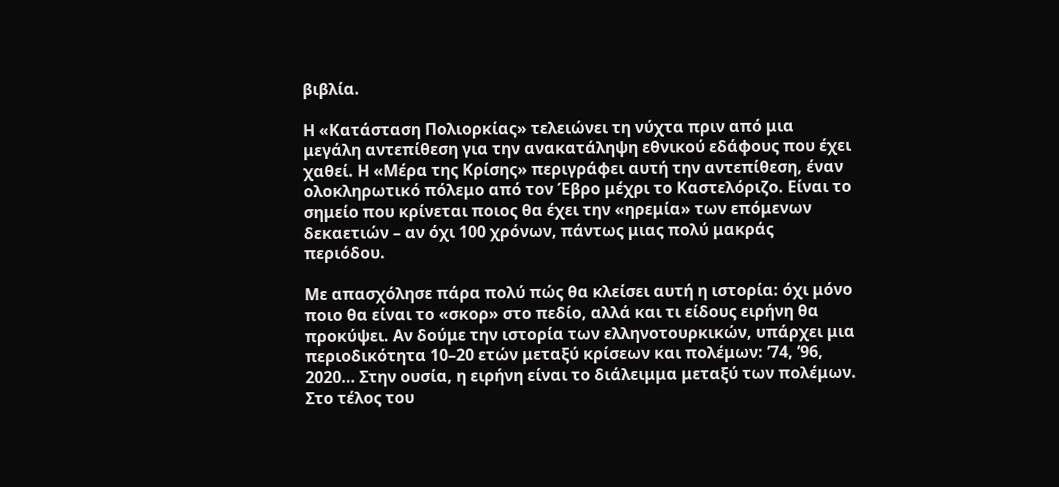βιβλία.

Η «Κατάσταση Πολιορκίας» τελειώνει τη νύχτα πριν από μια μεγάλη αντεπίθεση για την ανακατάληψη εθνικού εδάφους που έχει χαθεί. Η «Μέρα της Κρίσης» περιγράφει αυτή την αντεπίθεση, έναν ολοκληρωτικό πόλεμο από τον Έβρο μέχρι το Καστελόριζο. Είναι το σημείο που κρίνεται ποιος θα έχει την «ηρεμία» των επόμενων δεκαετιών – αν όχι 100 χρόνων, πάντως μιας πολύ μακράς περιόδου.

Με απασχόλησε πάρα πολύ πώς θα κλείσει αυτή η ιστορία: όχι μόνο ποιο θα είναι το «σκορ» στο πεδίο, αλλά και τι είδους ειρήνη θα προκύψει. Αν δούμε την ιστορία των ελληνοτουρκικών, υπάρχει μια περιοδικότητα 10–20 ετών μεταξύ κρίσεων και πολέμων: ’74, ’96, 2020… Στην ουσία, η ειρήνη είναι το διάλειμμα μεταξύ των πολέμων. Στο τέλος του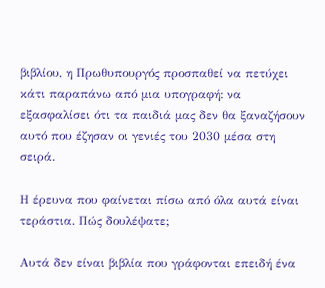βιβλίου, η Πρωθυπουργός προσπαθεί να πετύχει κάτι παραπάνω από μια υπογραφή: να εξασφαλίσει ότι τα παιδιά μας δεν θα ξαναζήσουν αυτό που έζησαν οι γενιές του 2030 μέσα στη σειρά.

Η έρευνα που φαίνεται πίσω από όλα αυτά είναι τεράστια. Πώς δουλέψατε;

Αυτά δεν είναι βιβλία που γράφονται επειδή ένα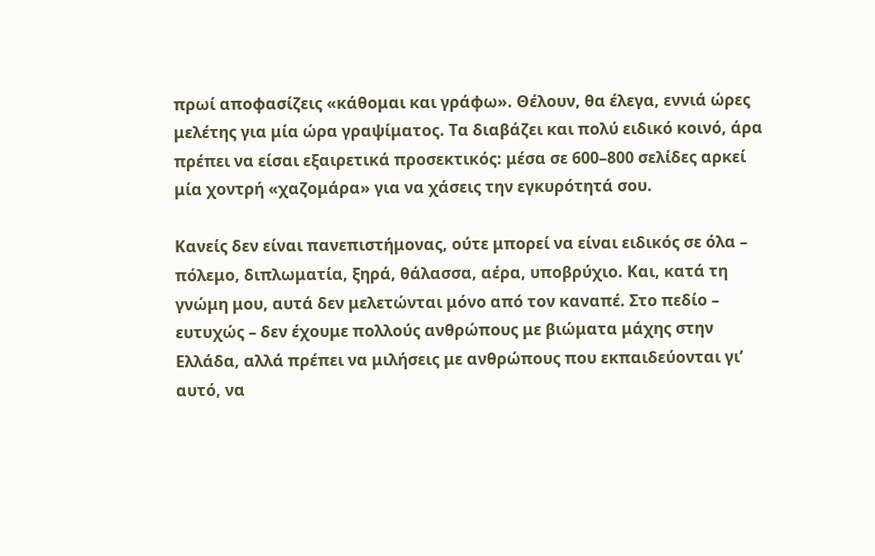πρωί αποφασίζεις «κάθομαι και γράφω». Θέλουν, θα έλεγα, εννιά ώρες μελέτης για μία ώρα γραψίματος. Τα διαβάζει και πολύ ειδικό κοινό, άρα πρέπει να είσαι εξαιρετικά προσεκτικός: μέσα σε 600–800 σελίδες αρκεί μία χοντρή «χαζομάρα» για να χάσεις την εγκυρότητά σου.

Κανείς δεν είναι πανεπιστήμονας, ούτε μπορεί να είναι ειδικός σε όλα – πόλεμο, διπλωματία, ξηρά, θάλασσα, αέρα, υποβρύχιο. Και, κατά τη γνώμη μου, αυτά δεν μελετώνται μόνο από τον καναπέ. Στο πεδίο – ευτυχώς – δεν έχουμε πολλούς ανθρώπους με βιώματα μάχης στην Ελλάδα, αλλά πρέπει να μιλήσεις με ανθρώπους που εκπαιδεύονται γι’ αυτό, να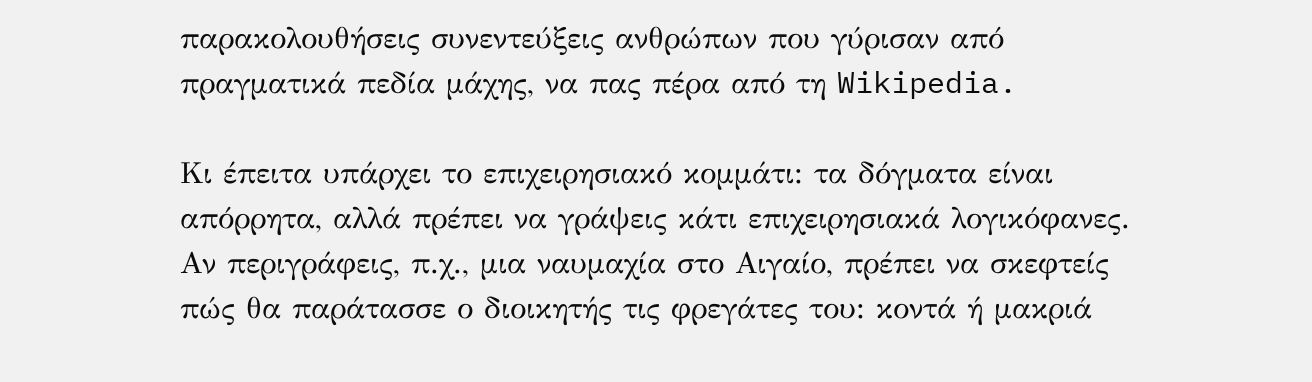παρακολουθήσεις συνεντεύξεις ανθρώπων που γύρισαν από πραγματικά πεδία μάχης, να πας πέρα από τη Wikipedia.

Κι έπειτα υπάρχει το επιχειρησιακό κομμάτι: τα δόγματα είναι απόρρητα, αλλά πρέπει να γράψεις κάτι επιχειρησιακά λογικόφανες. Αν περιγράφεις, π.χ., μια ναυμαχία στο Αιγαίο, πρέπει να σκεφτείς πώς θα παράτασσε ο διοικητής τις φρεγάτες του: κοντά ή μακριά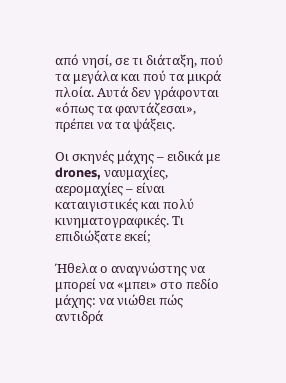από νησί, σε τι διάταξη, πού τα μεγάλα και πού τα μικρά πλοία. Αυτά δεν γράφονται «όπως τα φαντάζεσαι», πρέπει να τα ψάξεις.

Οι σκηνές μάχης – ειδικά με drones, ναυμαχίες, αερομαχίες – είναι καταιγιστικές και πολύ κινηματογραφικές. Τι επιδιώξατε εκεί;

Ήθελα ο αναγνώστης να μπορεί να «μπει» στο πεδίο μάχης: να νιώθει πώς αντιδρά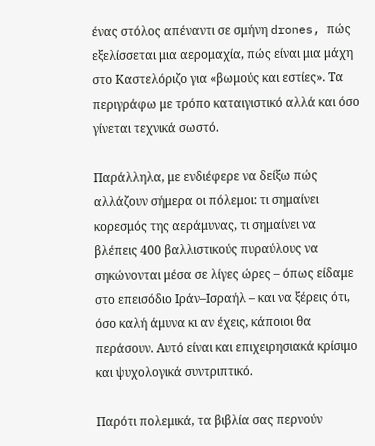ένας στόλος απέναντι σε σμήνη drones, πώς εξελίσσεται μια αερομαχία, πώς είναι μια μάχη στο Καστελόριζο για «βωμούς και εστίες». Τα περιγράφω με τρόπο καταιγιστικό αλλά και όσο γίνεται τεχνικά σωστό.

Παράλληλα, με ενδιέφερε να δείξω πώς αλλάζουν σήμερα οι πόλεμοι: τι σημαίνει κορεσμός της αεράμυνας, τι σημαίνει να βλέπεις 400 βαλλιστικούς πυραύλους να σηκώνονται μέσα σε λίγες ώρες – όπως είδαμε στο επεισόδιο Ιράν–Ισραήλ – και να ξέρεις ότι, όσο καλή άμυνα κι αν έχεις, κάποιοι θα περάσουν. Αυτό είναι και επιχειρησιακά κρίσιμο και ψυχολογικά συντριπτικό.

Παρότι πολεμικά, τα βιβλία σας περνούν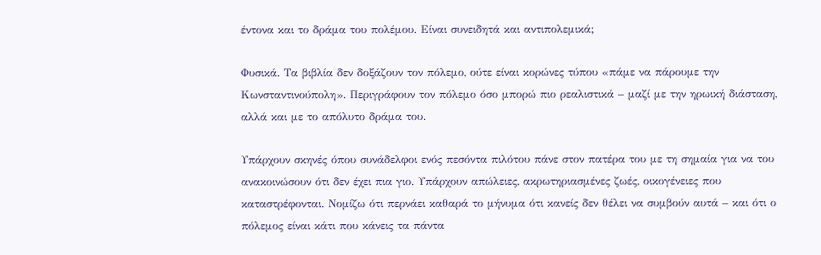έντονα και το δράμα του πολέμου. Είναι συνειδητά και αντιπολεμικά;

Φυσικά. Τα βιβλία δεν δοξάζουν τον πόλεμο, ούτε είναι κορώνες τύπου «πάμε να πάρουμε την Κωνσταντινούπολη». Περιγράφουν τον πόλεμο όσο μπορώ πιο ρεαλιστικά – μαζί με την ηρωική διάσταση, αλλά και με το απόλυτο δράμα του.

Υπάρχουν σκηνές όπου συνάδελφοι ενός πεσόντα πιλότου πάνε στον πατέρα του με τη σημαία για να του ανακοινώσουν ότι δεν έχει πια γιο. Υπάρχουν απώλειες, ακρωτηριασμένες ζωές, οικογένειες που καταστρέφονται. Νομίζω ότι περνάει καθαρά το μήνυμα ότι κανείς δεν θέλει να συμβούν αυτά – και ότι ο πόλεμος είναι κάτι που κάνεις τα πάντα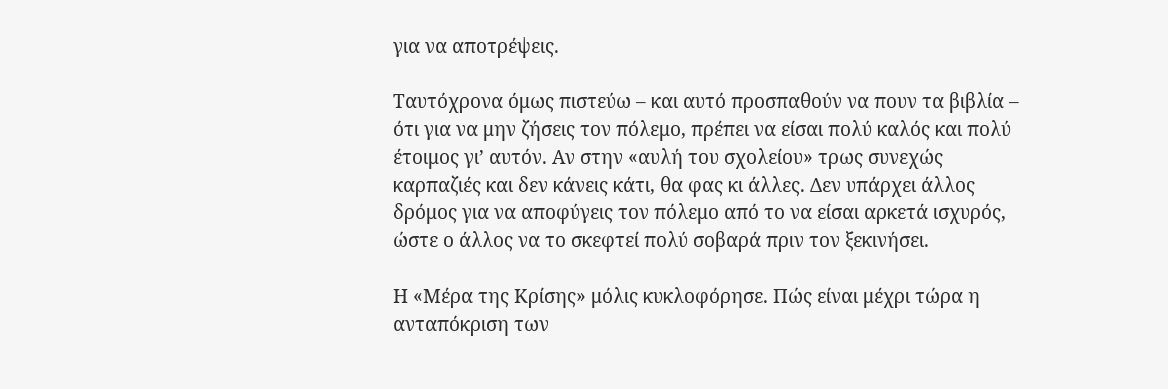για να αποτρέψεις.

Ταυτόχρονα όμως πιστεύω – και αυτό προσπαθούν να πουν τα βιβλία – ότι για να μην ζήσεις τον πόλεμο, πρέπει να είσαι πολύ καλός και πολύ έτοιμος γι’ αυτόν. Αν στην «αυλή του σχολείου» τρως συνεχώς καρπαζιές και δεν κάνεις κάτι, θα φας κι άλλες. Δεν υπάρχει άλλος δρόμος για να αποφύγεις τον πόλεμο από το να είσαι αρκετά ισχυρός, ώστε ο άλλος να το σκεφτεί πολύ σοβαρά πριν τον ξεκινήσει.

Η «Μέρα της Κρίσης» μόλις κυκλοφόρησε. Πώς είναι μέχρι τώρα η ανταπόκριση των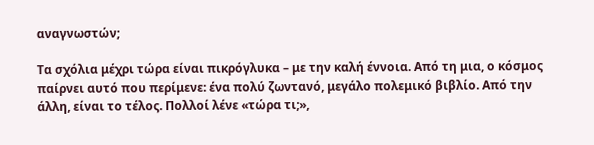αναγνωστών;

Τα σχόλια μέχρι τώρα είναι πικρόγλυκα – με την καλή έννοια. Από τη μια, ο κόσμος παίρνει αυτό που περίμενε: ένα πολύ ζωντανό, μεγάλο πολεμικό βιβλίο. Από την άλλη, είναι το τέλος. Πολλοί λένε «τώρα τι;»,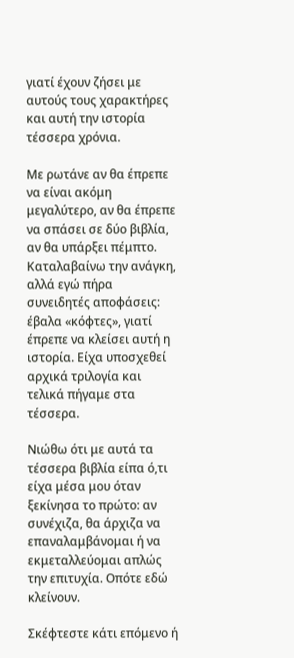γιατί έχουν ζήσει με αυτούς τους χαρακτήρες και αυτή την ιστορία τέσσερα χρόνια.

Με ρωτάνε αν θα έπρεπε να είναι ακόμη μεγαλύτερο, αν θα έπρεπε να σπάσει σε δύο βιβλία, αν θα υπάρξει πέμπτο. Καταλαβαίνω την ανάγκη, αλλά εγώ πήρα συνειδητές αποφάσεις: έβαλα «κόφτες», γιατί έπρεπε να κλείσει αυτή η ιστορία. Είχα υποσχεθεί αρχικά τριλογία και τελικά πήγαμε στα τέσσερα.

Νιώθω ότι με αυτά τα τέσσερα βιβλία είπα ό,τι είχα μέσα μου όταν ξεκίνησα το πρώτο: αν συνέχιζα, θα άρχιζα να επαναλαμβάνομαι ή να εκμεταλλεύομαι απλώς την επιτυχία. Οπότε εδώ κλείνουν.

Σκέφτεστε κάτι επόμενο ή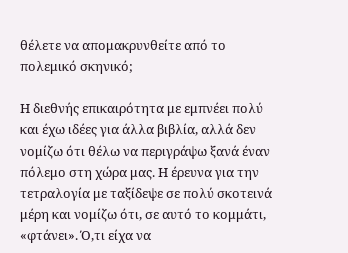θέλετε να απομακρυνθείτε από το πολεμικό σκηνικό;

Η διεθνής επικαιρότητα με εμπνέει πολύ και έχω ιδέες για άλλα βιβλία, αλλά δεν νομίζω ότι θέλω να περιγράψω ξανά έναν πόλεμο στη χώρα μας. Η έρευνα για την τετραλογία με ταξίδεψε σε πολύ σκοτεινά μέρη και νομίζω ότι, σε αυτό το κομμάτι, «φτάνει». Ό,τι είχα να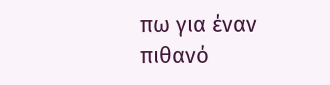πω για έναν πιθανό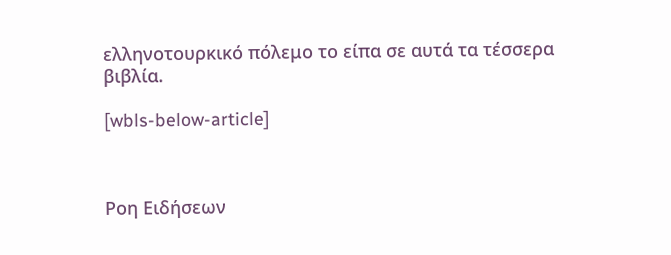ελληνοτουρκικό πόλεμο το είπα σε αυτά τα τέσσερα βιβλία.

[wbls-below-article]



Ροη Ειδήσεων